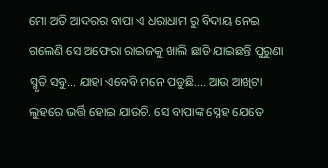ମୋ ଅତି ଆଦରର ବାପା ଏ ଧରାଧାମ ରୁ ବିଦାୟ ନେଇ ଗଲେଣି ସେ ଅଫେରା ରାଇଜକୁ ଖାଲି ଛାଡି ଯାଇଛନ୍ତି ପୁରୁଣା ସ୍ମୃତି ସବୁ… ଯାହା ଏବେବି ମନେ ପଡୁଛି…. ଆଉ ଆଖିଟା ଲୁହରେ ଭର୍ତ୍ତି ହୋଇ ଯାଉଚି. ସେ ବାପାଙ୍କ ସ୍ନେହ ଯେତେ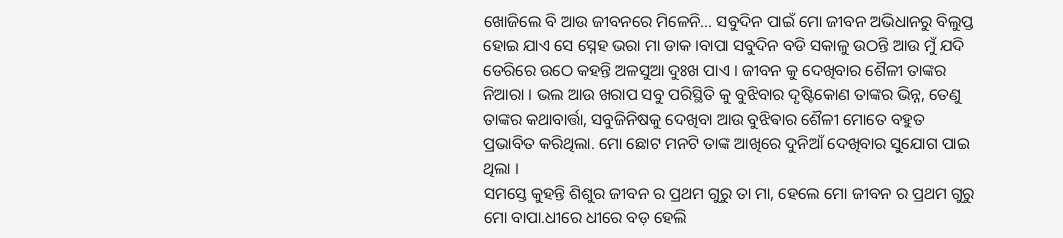ଖୋଜିଲେ ବି ଆଉ ଜୀବନରେ ମିଳେନି… ସବୁଦିନ ପାଇଁ ମୋ ଜୀବନ ଅଭିଧାନରୁ ବିଲୁପ୍ତ ହୋଇ ଯାଏ ସେ ସ୍ନେହ ଭରା ମା ଡାକ ।ବାପା ସବୁଦିନ ବଡି ସକାଳୁ ଉଠନ୍ତି ଆଉ ମୁଁ ଯଦି ଡେରିରେ ଉଠେ କହନ୍ତି ଅଳସୁଆ ଦୁଃଖ ପାଏ । ଜୀବନ କୁ ଦେଖିବାର ଶୈଳୀ ତାଙ୍କର ନିଆରା । ଭଲ ଆଉ ଖରାପ ସବୁ ପରିସ୍ଥିତି କୁ ବୁଝିବାର ଦୃଷ୍ଟିକୋଣ ତାଙ୍କର ଭିନ୍ନ, ତେଣୁ ତାଙ୍କର କଥାବାର୍ତ୍ତା, ସବୁଜିନିଷକୁ ଦେଖିବା ଆଉ ବୁଝିଵାର ଶୈଳୀ ମୋତେ ବହୁତ ପ୍ରଭାବିତ କରିଥିଲା. ମୋ ଛୋଟ ମନଟି ତାଙ୍କ ଆଖିରେ ଦୁନିଆଁ ଦେଖିବାର ସୁଯୋଗ ପାଇ ଥିଲା ।
ସମସ୍ତେ କୁହନ୍ତି ଶିଶୁର ଜୀବନ ର ପ୍ରଥମ ଗୁରୁ ତା ମା, ହେଲେ ମୋ ଜୀବନ ର ପ୍ରଥମ ଗୁରୁ ମୋ ବାପା.ଧୀରେ ଧୀରେ ବଡ଼ ହେଲି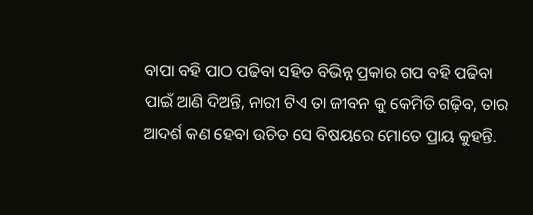ବାପା ବହି ପାଠ ପଢିବା ସହିତ ବିଭିନ୍ନ ପ୍ରକାର ଗପ ବହି ପଢିବା ପାଇଁ ଆଣି ଦିଅନ୍ତି, ନାରୀ ଟିଏ ତା ଜୀବନ କୁ କେମିତି ଗଢ଼ିବ, ତାର ଆଦର୍ଶ କଣ ହେବା ଉଚିତ ସେ ବିଷୟରେ ମୋତେ ପ୍ରାୟ କୁହନ୍ତି.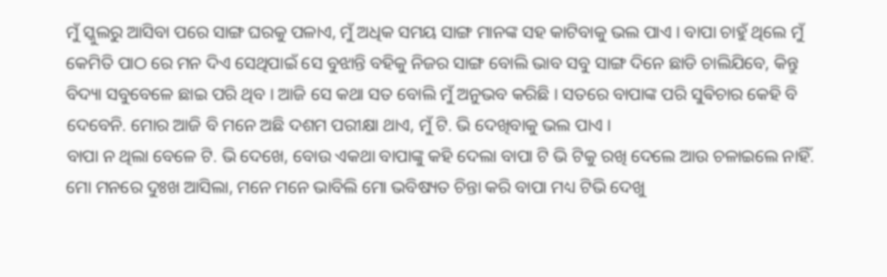ମୁଁ ସ୍କୁଲରୁ ଆସିବା ପରେ ସାଙ୍ଗ ଘରକୁ ପଳାଏ, ମୁଁ ଅଧିକ ସମୟ ସାଙ୍ଗ ମାନଙ୍କ ସହ କାଟିବାକୁ ଭଲ ପାଏ । ବାପା ଚାହୁଁ ଥିଲେ ମୁଁ କେମିତି ପାଠ ରେ ମନ ଦିଏ ସେଥିପାଇଁ ସେ ବୁଝାନ୍ତି ବହିକୁ ନିଜର ସାଙ୍ଗ ବୋଲି ଭାବ ସବୁ ସାଙ୍ଗ ଦିନେ ଛାଡି ଚାଲିଯିବେ, କିନ୍ତୁ ବିଦ୍ୟା ସବୁବେଳେ ଛାଇ ପରି ଥିବ । ଆଜି ସେ କଥା ସତ ବୋଲି ମୁଁ ଅନୁଭବ କରିଛି । ସତରେ ବାପାଙ୍କ ପରି ସୁଵିଚାର କେହି ବି ଦେବେନି. ମୋର ଆଜି ବି ମନେ ଅଛି ଦଶମ ପରୀକ୍ଷା ଥାଏ, ମୁଁ ଟି. ଭି ଦେଖିବାକୁ ଭଲ ପାଏ ।
ବାପା ନ ଥିଲା ବେଳେ ଟି. ଭି ଦେଖେ, ବୋଉ ଏକଥା ବାପାଙ୍କୁ କହି ଦେଲା ବାପା ଟି ଭି ଟିକୁ ରଖି ଦେଲେ ଆଉ ଚଳାଇଲେ ନାହିଁ. ମୋ ମନରେ ଦୁଃଖ ଆସିଲା, ମନେ ମନେ ଭାବିଲି ମୋ ଭବିଷ୍ୟତ ଚିନ୍ତା କରି ବାପା ମଧ୍ୟ ଟିଭି ଦେଖୁ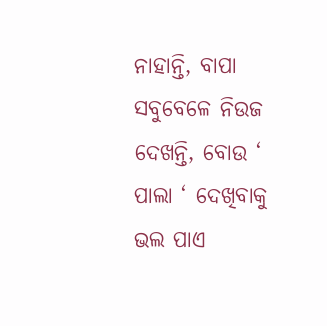ନାହାନ୍ତି, ବାପା ସବୁବେଳେ ନିଉଜ ଦେଖନ୍ତି, ବୋଉ ‘ ପାଲା ‘ ଦେଖିବାକୁ ଭଲ ପାଏ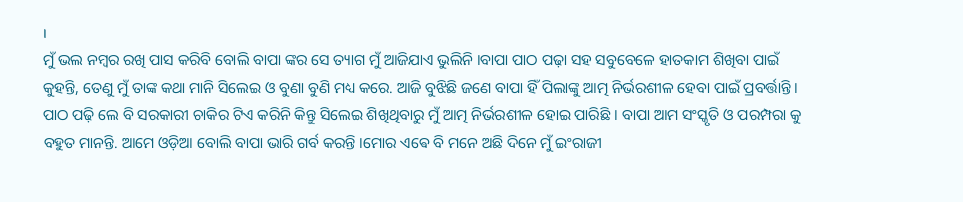।
ମୁଁ ଭଲ ନମ୍ବର ରଖି ପାସ କରିବି ବୋଲି ବାପା ଙ୍କର ସେ ତ୍ୟାଗ ମୁଁ ଆଜିଯାଏ ଭୁଲିନି ।ବାପା ପାଠ ପଢ଼ା ସହ ସବୁବେଳେ ହାତକାମ ଶିଖିବା ପାଇଁ କୁହନ୍ତି, ତେଣୁ ମୁଁ ତାଙ୍କ କଥା ମାନି ସିଲେଇ ଓ ବୁଣା ବୁଣି ମଧ୍ୟ କରେ. ଆଜି ବୁଝିଛି ଜଣେ ବାପା ହିଁ ପିଲାଙ୍କୁ ଆତ୍ମ ନିର୍ଭରଶୀଳ ହେବା ପାଇଁ ପ୍ରବର୍ତ୍ତାନ୍ତି । ପାଠ ପଢ଼ି ଲେ ବି ସରକାରୀ ଚାକିର ଟିଏ କରିନି କିନ୍ତୁ ସିଲେଇ ଶିଖିଥିବାରୁ ମୁଁ ଆତ୍ମ ନିର୍ଭରଶୀଳ ହୋଇ ପାରିଛି । ବାପା ଆମ ସଂସ୍କୃତି ଓ ପରମ୍ପରା କୁ ବହୁତ ମାନନ୍ତି. ଆମେ ଓଡ଼ିଆ ବୋଲି ବାପା ଭାରି ଗର୍ବ କରନ୍ତି ।ମୋର ଏଵେ ବି ମନେ ଅଛି ଦିନେ ମୁଁ ଇଂରାଜୀ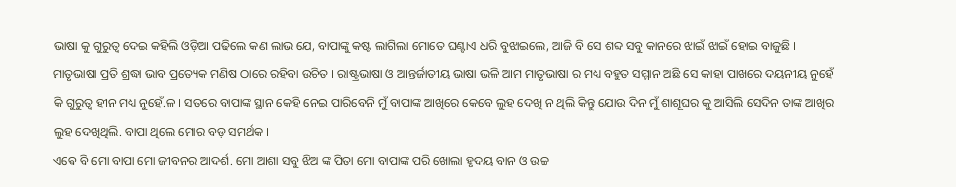ଭାଷା କୁ ଗୁରୁତ୍ୱ ଦେଇ କହିଲି ଓଡ଼ିଆ ପଢିଲେ କଣ ଲାଭ ଯେ, ବାପାଙ୍କୁ କଷ୍ଟ ଲାଗିଲା ମୋତେ ଘଣ୍ଟାଏ ଧରି ବୁଝାଇଲେ, ଆଜି ବି ସେ ଶବ୍ଦ ସବୁ କାନରେ ଝାଇଁ ଝାଇଁ ହୋଇ ବାଜୁଛି ।
ମାତୃଭାଷା ପ୍ରତି ଶ୍ରଦ୍ଧା ଭାବ ପ୍ରତ୍ୟେକ ମଣିଷ ଠାରେ ରହିବା ଉଚିତ । ରାଷ୍ଟ୍ରଭାଷା ଓ ଆନ୍ତର୍ଜାତୀୟ ଭାଷା ଭଳି ଆମ ମାତୃଭାଷା ର ମଧ୍ୟ ବହୁତ ସମ୍ମାନ ଅଛି ସେ କାହା ପାଖରେ ଦୟନୀୟ ନୁହେଁ କି ଗୁରୁତ୍ୱ ହୀନ ମଧ୍ୟ ନୁହେଁ.ଳ । ସତରେ ବାପାଙ୍କ ସ୍ଥାନ କେହି ନେଇ ପାରିବେନି ମୁଁ ବାପାଙ୍କ ଆଖିରେ କେବେ ଲୁହ ଦେଖି ନ ଥିଲି କିନ୍ତୁ ଯୋଉ ଦିନ ମୁଁ ଶାଶୂଘର କୁ ଆସିଲି ସେଦିନ ତାଙ୍କ ଆଖିର ଲୁହ ଦେଖିଥିଲି. ବାପା ଥିଲେ ମୋର ବଡ଼ ସମର୍ଥକ ।
ଏଵେ ବି ମୋ ବାପା ମୋ ଜୀବନର ଆଦର୍ଶ. ମୋ ଆଶା ସବୁ ଝିଅ ଙ୍କ ପିତା ମୋ ବାପାଙ୍କ ପରି ଖୋଲା ହୃଦୟ ବାନ ଓ ଉଚ୍ଚ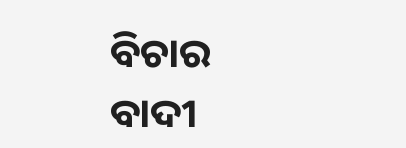ବିଚାର ବାଦୀ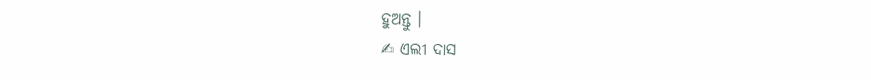ହୁଅନ୍ତୁ ।
✍ ଏଲୀ ଦାସ